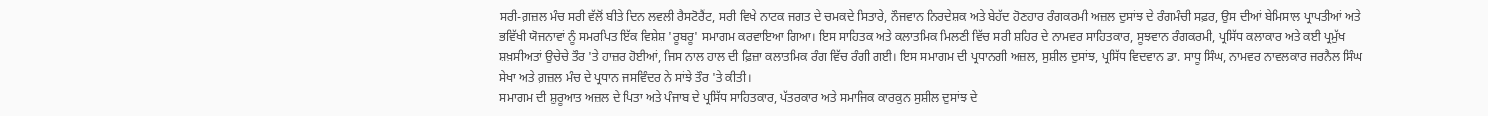ਸਰੀ-ਗ਼ਜ਼ਲ ਮੰਚ ਸਰੀ ਵੱਲੋਂ ਬੀਤੇ ਦਿਨ ਲਵਲੀ ਰੈਸਟੋਰੈਂਟ, ਸਰੀ ਵਿਖੇ ਨਾਟਕ ਜਗਤ ਦੇ ਚਮਕਦੇ ਸਿਤਾਰੇ, ਨੌਜਵਾਨ ਨਿਰਦੇਸ਼ਕ ਅਤੇ ਬੇਹੱਦ ਹੋਣਹਾਰ ਰੰਗਕਰਮੀ ਅਜ਼ਲ ਦੁਸਾਂਝ ਦੇ ਰੰਗਮੰਚੀ ਸਫ਼ਰ, ਉਸ ਦੀਆਂ ਬੇਮਿਸਾਲ ਪ੍ਰਾਪਤੀਆਂ ਅਤੇ ਭਵਿੱਖੀ ਯੋਜਨਾਵਾਂ ਨੂੰ ਸਮਰਪਿਤ ਇੱਕ ਵਿਸ਼ੇਸ਼ 'ਰੂਬਰੂ' ਸਮਾਗਮ ਕਰਵਾਇਆ ਗਿਆ। ਇਸ ਸਾਹਿਤਕ ਅਤੇ ਕਲਾਤਮਿਕ ਮਿਲਣੀ ਵਿੱਚ ਸਰੀ ਸ਼ਹਿਰ ਦੇ ਨਾਮਵਰ ਸਾਹਿਤਕਾਰ, ਸੂਝਵਾਨ ਰੰਗਕਰਮੀ, ਪ੍ਰਸਿੱਧ ਕਲਾਕਾਰ ਅਤੇ ਕਈ ਪ੍ਰਮੁੱਖ ਸ਼ਖ਼ਸੀਅਤਾਂ ਉਚੇਚੇ ਤੌਰ 'ਤੇ ਹਾਜ਼ਰ ਹੋਈਆਂ, ਜਿਸ ਨਾਲ ਹਾਲ ਦੀ ਫ਼ਿਜ਼ਾ ਕਲਾਤਮਿਕ ਰੰਗ ਵਿੱਚ ਰੰਗੀ ਗਈ। ਇਸ ਸਮਾਗਮ ਦੀ ਪ੍ਰਧਾਨਗੀ ਅਜ਼ਲ, ਸੁਸ਼ੀਲ ਦੁਸਾਂਝ, ਪ੍ਰਸਿੱਧ ਵਿਦਵਾਨ ਡਾ. ਸਾਧੂ ਸਿੰਘ, ਨਾਮਵਰ ਨਾਵਲਕਾਰ ਜਰਨੈਲ ਸਿੰਘ ਸੇਖਾ ਅਤੇ ਗ਼ਜ਼ਲ ਮੰਚ ਦੇ ਪ੍ਰਧਾਨ ਜਸਵਿੰਦਰ ਨੇ ਸਾਂਝੇ ਤੌਰ 'ਤੇ ਕੀਤੀ।
ਸਮਾਗਮ ਦੀ ਸ਼ੁਰੂਆਤ ਅਜ਼ਲ ਦੇ ਪਿਤਾ ਅਤੇ ਪੰਜਾਬ ਦੇ ਪ੍ਰਸਿੱਧ ਸਾਹਿਤਕਾਰ, ਪੱਤਰਕਾਰ ਅਤੇ ਸਮਾਜਿਕ ਕਾਰਕੁਨ ਸੁਸ਼ੀਲ ਦੁਸਾਂਝ ਦੇ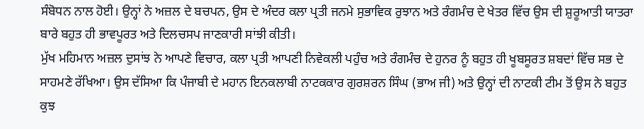ਸੰਬੋਧਨ ਨਾਲ ਹੋਈ। ਉਨ੍ਹਾਂ ਨੇ ਅਜ਼ਲ ਦੇ ਬਚਪਨ, ਉਸ ਦੇ ਅੰਦਰ ਕਲਾ ਪ੍ਰਤੀ ਜਨਮੇ ਸੁਭਾਵਿਕ ਰੁਝਾਨ ਅਤੇ ਰੰਗਮੰਚ ਦੇ ਖੇਤਰ ਵਿੱਚ ਉਸ ਦੀ ਸ਼ੁਰੂਆਤੀ ਯਾਤਰਾ ਬਾਰੇ ਬਹੁਤ ਹੀ ਭਾਵਪੂਰਤ ਅਤੇ ਦਿਲਚਸਪ ਜਾਣਕਾਰੀ ਸਾਂਝੀ ਕੀਤੀ।
ਮੁੱਖ ਮਹਿਮਾਨ ਅਜ਼ਲ ਦੁਸਾਂਝ ਨੇ ਆਪਣੇ ਵਿਚਾਰ, ਕਲਾ ਪ੍ਰਤੀ ਆਪਣੀ ਨਿਵੇਕਲੀ ਪਹੁੰਚ ਅਤੇ ਰੰਗਮੰਚ ਦੇ ਹੁਨਰ ਨੂੰ ਬਹੁਤ ਹੀ ਖੂਬਸੂਰਤ ਸ਼ਬਦਾਂ ਵਿੱਚ ਸਭ ਦੇ ਸਾਹਮਣੇ ਰੱਖਿਆ। ਉਸ ਦੱਸਿਆ ਕਿ ਪੰਜਾਬੀ ਦੇ ਮਹਾਨ ਇਨਕਲਾਬੀ ਨਾਟਕਕਾਰ ਗੁਰਸ਼ਰਨ ਸਿੰਘ (ਭਾਅ ਜੀ) ਅਤੇ ਉਨ੍ਹਾਂ ਦੀ ਨਾਟਕੀ ਟੀਮ ਤੋਂ ਉਸ ਨੇ ਬਹੁਤ ਕੁਝ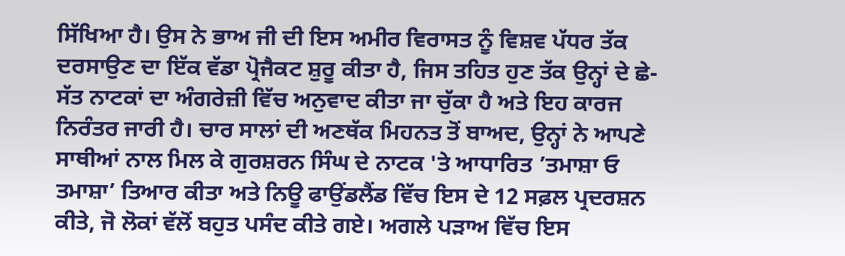ਸਿੱਖਿਆ ਹੈ। ਉਸ ਨੇ ਭਾਅ ਜੀ ਦੀ ਇਸ ਅਮੀਰ ਵਿਰਾਸਤ ਨੂੰ ਵਿਸ਼ਵ ਪੱਧਰ ਤੱਕ ਦਰਸਾਉਣ ਦਾ ਇੱਕ ਵੱਡਾ ਪ੍ਰੋਜੈਕਟ ਸ਼ੁਰੂ ਕੀਤਾ ਹੈ, ਜਿਸ ਤਹਿਤ ਹੁਣ ਤੱਕ ਉਨ੍ਹਾਂ ਦੇ ਛੇ-ਸੱਤ ਨਾਟਕਾਂ ਦਾ ਅੰਗਰੇਜ਼ੀ ਵਿੱਚ ਅਨੁਵਾਦ ਕੀਤਾ ਜਾ ਚੁੱਕਾ ਹੈ ਅਤੇ ਇਹ ਕਾਰਜ ਨਿਰੰਤਰ ਜਾਰੀ ਹੈ। ਚਾਰ ਸਾਲਾਂ ਦੀ ਅਣਥੱਕ ਮਿਹਨਤ ਤੋਂ ਬਾਅਦ, ਉਨ੍ਹਾਂ ਨੇ ਆਪਣੇ ਸਾਥੀਆਂ ਨਾਲ ਮਿਲ ਕੇ ਗੁਰਸ਼ਰਨ ਸਿੰਘ ਦੇ ਨਾਟਕ 'ਤੇ ਆਧਾਰਿਤ ’ਤਮਾਸ਼ਾ ਓ ਤਮਾਸ਼ਾ’ ਤਿਆਰ ਕੀਤਾ ਅਤੇ ਨਿਊ ਫਾਉਂਡਲੈਂਡ ਵਿੱਚ ਇਸ ਦੇ 12 ਸਫ਼ਲ ਪ੍ਰਦਰਸ਼ਨ ਕੀਤੇ, ਜੋ ਲੋਕਾਂ ਵੱਲੋਂ ਬਹੁਤ ਪਸੰਦ ਕੀਤੇ ਗਏ। ਅਗਲੇ ਪੜਾਅ ਵਿੱਚ ਇਸ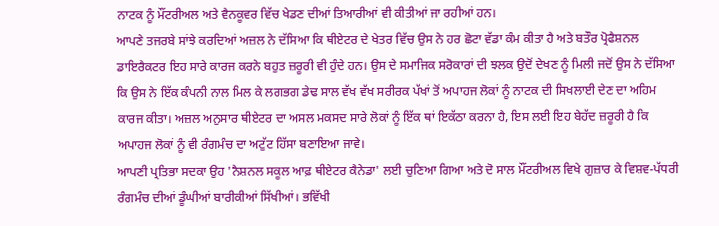ਨਾਟਕ ਨੂੰ ਮੌਂਟਰੀਅਲ ਅਤੇ ਵੈਨਕੂਵਰ ਵਿੱਚ ਖੇਡਣ ਦੀਆਂ ਤਿਆਰੀਆਂ ਵੀ ਕੀਤੀਆਂ ਜਾ ਰਹੀਆਂ ਹਨ।
ਆਪਣੇ ਤਜਰਬੇ ਸਾਂਝੇ ਕਰਦਿਆਂ ਅਜ਼ਲ ਨੇ ਦੱਸਿਆ ਕਿ ਥੀਏਟਰ ਦੇ ਖੇਤਰ ਵਿੱਚ ਉਸ ਨੇ ਹਰ ਛੋਟਾ ਵੱਡਾ ਕੰਮ ਕੀਤਾ ਹੈ ਅਤੇ ਬਤੌਰ ਪ੍ਰੋਫੈਸ਼ਨਲ ਡਾਇਰੈਕਟਰ ਇਹ ਸਾਰੇ ਕਾਰਜ ਕਰਨੇ ਬਹੁਤ ਜ਼ਰੂਰੀ ਵੀ ਹੁੰਦੇ ਹਨ। ਉਸ ਦੇ ਸਮਾਜਿਕ ਸਰੋਕਾਰਾਂ ਦੀ ਝਲਕ ਉਦੋਂ ਦੇਖਣ ਨੂੰ ਮਿਲੀ ਜਦੋਂ ਉਸ ਨੇ ਦੱਸਿਆ ਕਿ ਉਸ ਨੇ ਇੱਕ ਕੰਪਨੀ ਨਾਲ ਮਿਲ ਕੇ ਲਗਭਗ ਡੇਢ ਸਾਲ ਵੱਖ ਵੱਖ ਸਰੀਰਕ ਪੱਖਾਂ ਤੋਂ ਅਪਾਹਜ ਲੋਕਾਂ ਨੂੰ ਨਾਟਕ ਦੀ ਸਿਖਲਾਈ ਦੇਣ ਦਾ ਅਹਿਮ ਕਾਰਜ ਕੀਤਾ। ਅਜ਼ਲ ਅਨੁਸਾਰ ਥੀਏਟਰ ਦਾ ਅਸਲ ਮਕਸਦ ਸਾਰੇ ਲੋਕਾਂ ਨੂੰ ਇੱਕ ਥਾਂ ਇਕੱਠਾ ਕਰਨਾ ਹੈ, ਇਸ ਲਈ ਇਹ ਬੇਹੱਦ ਜ਼ਰੂਰੀ ਹੈ ਕਿ ਅਪਾਹਜ ਲੋਕਾਂ ਨੂੰ ਵੀ ਰੰਗਮੰਚ ਦਾ ਅਟੁੱਟ ਹਿੱਸਾ ਬਣਾਇਆ ਜਾਵੇ।
ਆਪਣੀ ਪ੍ਰਤਿਭਾ ਸਦਕਾ ਉਹ 'ਨੈਸ਼ਨਲ ਸਕੂਲ ਆਫ਼ ਥੀਏਟਰ ਕੈਨੇਡਾ' ਲਈ ਚੁਣਿਆ ਗਿਆ ਅਤੇ ਦੋ ਸਾਲ ਮੌਂਟਰੀਅਲ ਵਿਖੇ ਗੁਜ਼ਾਰ ਕੇ ਵਿਸ਼ਵ-ਪੱਧਰੀ ਰੰਗਮੰਚ ਦੀਆਂ ਡੂੰਘੀਆਂ ਬਾਰੀਕੀਆਂ ਸਿੱਖੀਆਂ। ਭਵਿੱਖੀ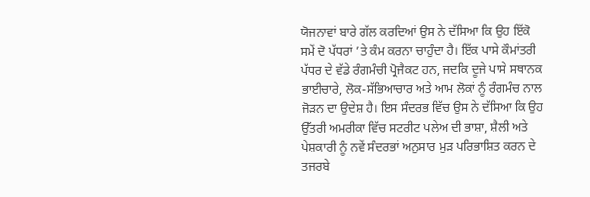ਯੋਜਨਾਵਾਂ ਬਾਰੇ ਗੱਲ ਕਰਦਿਆਂ ਉਸ ਨੇ ਦੱਸਿਆ ਕਿ ਉਹ ਇੱਕੋ ਸਮੇਂ ਦੋ ਪੱਧਰਾਂ ’ਤੇ ਕੰਮ ਕਰਨਾ ਚਾਹੁੰਦਾ ਹੈ। ਇੱਕ ਪਾਸੇ ਕੌਮਾਂਤਰੀ ਪੱਧਰ ਦੇ ਵੱਡੇ ਰੰਗਮੰਚੀ ਪ੍ਰੋਜੈਕਟ ਹਨ, ਜਦਕਿ ਦੂਜੇ ਪਾਸੇ ਸਥਾਨਕ ਭਾਈਚਾਰੇ, ਲੋਕ-ਸੱਭਿਆਚਾਰ ਅਤੇ ਆਮ ਲੋਕਾਂ ਨੂੰ ਰੰਗਮੰਚ ਨਾਲ ਜੋੜਨ ਦਾ ਉਦੇਸ਼ ਹੈ। ਇਸ ਸੰਦਰਭ ਵਿੱਚ ਉਸ ਨੇ ਦੱਸਿਆ ਕਿ ਉਹ ਉੱਤਰੀ ਅਮਰੀਕਾ ਵਿੱਚ ਸਟਰੀਟ ਪਲੇਅ ਦੀ ਭਾਸ਼ਾ, ਸ਼ੈਲੀ ਅਤੇ ਪੇਸ਼ਕਾਰੀ ਨੂੰ ਨਵੇਂ ਸੰਦਰਭਾਂ ਅਨੁਸਾਰ ਮੁੜ ਪਰਿਭਾਸ਼ਿਤ ਕਰਨ ਦੇ ਤਜਰਬੇ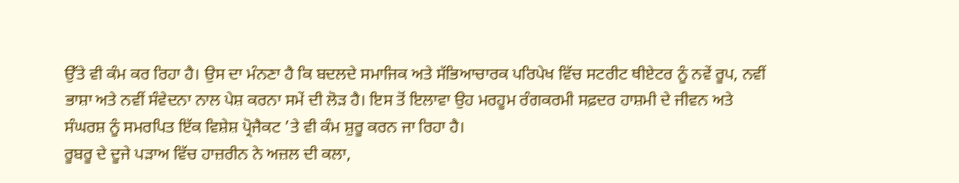ਉੱਤੇ ਵੀ ਕੰਮ ਕਰ ਰਿਹਾ ਹੈ। ਉਸ ਦਾ ਮੰਨਣਾ ਹੈ ਕਿ ਬਦਲਦੇ ਸਮਾਜਿਕ ਅਤੇ ਸੱਭਿਆਚਾਰਕ ਪਰਿਪੇਖ ਵਿੱਚ ਸਟਰੀਟ ਥੀਏਟਰ ਨੂੰ ਨਵੇਂ ਰੂਪ, ਨਵੀਂ ਭਾਸ਼ਾ ਅਤੇ ਨਵੀਂ ਸੰਵੇਦਨਾ ਨਾਲ ਪੇਸ਼ ਕਰਨਾ ਸਮੇਂ ਦੀ ਲੋੜ ਹੈ। ਇਸ ਤੋਂ ਇਲਾਵਾ ਉਹ ਮਰਹੂਮ ਰੰਗਕਰਮੀ ਸਫ਼ਦਰ ਹਾਸ਼ਮੀ ਦੇ ਜੀਵਨ ਅਤੇ ਸੰਘਰਸ਼ ਨੂੰ ਸਮਰਪਿਤ ਇੱਕ ਵਿਸ਼ੇਸ਼ ਪ੍ਰੋਜੈਕਟ ’ਤੇ ਵੀ ਕੰਮ ਸ਼ੁਰੂ ਕਰਨ ਜਾ ਰਿਹਾ ਹੈ।
ਰੂਬਰੂ ਦੇ ਦੂਜੇ ਪੜਾਅ ਵਿੱਚ ਹਾਜ਼ਰੀਨ ਨੇ ਅਜ਼ਲ ਦੀ ਕਲਾ,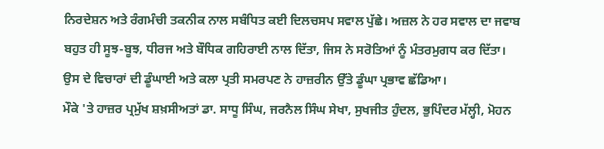ਨਿਰਦੇਸ਼ਨ ਅਤੇ ਰੰਗਮੰਚੀ ਤਕਨੀਕ ਨਾਲ ਸਬੰਧਿਤ ਕਈ ਦਿਲਚਸਪ ਸਵਾਲ ਪੁੱਛੇ। ਅਜ਼ਲ ਨੇ ਹਰ ਸਵਾਲ ਦਾ ਜਵਾਬ ਬਹੁਤ ਹੀ ਸੂਝ-ਬੂਝ, ਧੀਰਜ ਅਤੇ ਬੌਧਿਕ ਗਹਿਰਾਈ ਨਾਲ ਦਿੱਤਾ, ਜਿਸ ਨੇ ਸਰੋਤਿਆਂ ਨੂੰ ਮੰਤਰਮੁਗਧ ਕਰ ਦਿੱਤਾ। ਉਸ ਦੇ ਵਿਚਾਰਾਂ ਦੀ ਡੂੰਘਾਈ ਅਤੇ ਕਲਾ ਪ੍ਰਤੀ ਸਮਰਪਣ ਨੇ ਹਾਜ਼ਰੀਨ ਉੱਤੇ ਡੂੰਘਾ ਪ੍ਰਭਾਵ ਛੱਡਿਆ।
ਮੌਕੇ 'ਤੇ ਹਾਜ਼ਰ ਪ੍ਰਮੁੱਖ ਸ਼ਖ਼ਸੀਅਤਾਂ ਡਾ. ਸਾਧੂ ਸਿੰਘ, ਜਰਨੈਲ ਸਿੰਘ ਸੇਖਾ, ਸੁਖਜੀਤ ਹੁੰਦਲ, ਭੁਪਿੰਦਰ ਮੱਲ੍ਹੀ, ਮੋਹਨ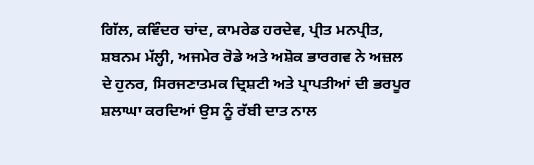ਗਿੱਲ, ਕਵਿੰਦਰ ਚਾਂਦ, ਕਾਮਰੇਡ ਹਰਦੇਵ, ਪ੍ਰੀਤ ਮਨਪ੍ਰੀਤ, ਸ਼ਬਨਮ ਮੱਲ੍ਹੀ, ਅਜਮੇਰ ਰੋਡੇ ਅਤੇ ਅਸ਼ੋਕ ਭਾਰਗਵ ਨੇ ਅਜ਼ਲ ਦੇ ਹੁਨਰ, ਸਿਰਜਣਾਤਮਕ ਦ੍ਰਿਸ਼ਟੀ ਅਤੇ ਪ੍ਰਾਪਤੀਆਂ ਦੀ ਭਰਪੂਰ ਸ਼ਲਾਘਾ ਕਰਦਿਆਂ ਉਸ ਨੂੰ ਰੱਬੀ ਦਾਤ ਨਾਲ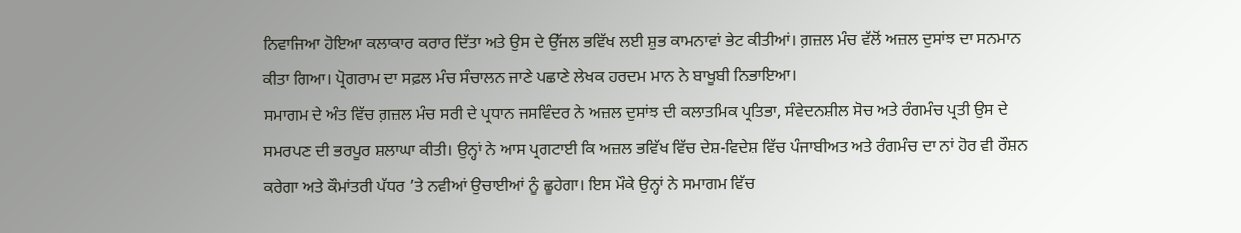ਨਿਵਾਜਿਆ ਹੋਇਆ ਕਲਾਕਾਰ ਕਰਾਰ ਦਿੱਤਾ ਅਤੇ ਉਸ ਦੇ ਉੱਜਲ ਭਵਿੱਖ ਲਈ ਸ਼ੁਭ ਕਾਮਨਾਵਾਂ ਭੇਟ ਕੀਤੀਆਂ। ਗ਼ਜ਼ਲ ਮੰਚ ਵੱਲੋਂ ਅਜ਼ਲ ਦੁਸਾਂਝ ਦਾ ਸਨਮਾਨ ਕੀਤਾ ਗਿਆ। ਪ੍ਰੋਗਰਾਮ ਦਾ ਸਫ਼ਲ ਮੰਚ ਸੰਚਾਲਨ ਜਾਣੇ ਪਛਾਣੇ ਲੇਖਕ ਹਰਦਮ ਮਾਨ ਨੇ ਬਾਖੂਬੀ ਨਿਭਾਇਆ।
ਸਮਾਗਮ ਦੇ ਅੰਤ ਵਿੱਚ ਗ਼ਜ਼ਲ ਮੰਚ ਸਰੀ ਦੇ ਪ੍ਰਧਾਨ ਜਸਵਿੰਦਰ ਨੇ ਅਜ਼ਲ ਦੁਸਾਂਝ ਦੀ ਕਲਾਤਮਿਕ ਪ੍ਰਤਿਭਾ, ਸੰਵੇਦਨਸ਼ੀਲ ਸੋਚ ਅਤੇ ਰੰਗਮੰਚ ਪ੍ਰਤੀ ਉਸ ਦੇ ਸਮਰਪਣ ਦੀ ਭਰਪੂਰ ਸ਼ਲਾਘਾ ਕੀਤੀ। ਉਨ੍ਹਾਂ ਨੇ ਆਸ ਪ੍ਰਗਟਾਈ ਕਿ ਅਜ਼ਲ ਭਵਿੱਖ ਵਿੱਚ ਦੇਸ਼-ਵਿਦੇਸ਼ ਵਿੱਚ ਪੰਜਾਬੀਅਤ ਅਤੇ ਰੰਗਮੰਚ ਦਾ ਨਾਂ ਹੋਰ ਵੀ ਰੌਸ਼ਨ ਕਰੇਗਾ ਅਤੇ ਕੌਮਾਂਤਰੀ ਪੱਧਰ ’ਤੇ ਨਵੀਆਂ ਉਚਾਈਆਂ ਨੂੰ ਛੂਹੇਗਾ। ਇਸ ਮੌਕੇ ਉਨ੍ਹਾਂ ਨੇ ਸਮਾਗਮ ਵਿੱਚ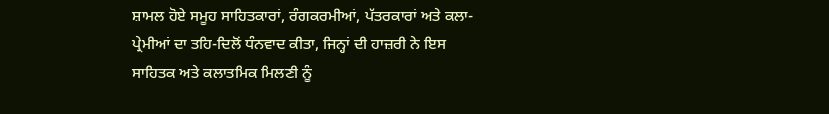ਸ਼ਾਮਲ ਹੋਏ ਸਮੂਹ ਸਾਹਿਤਕਾਰਾਂ, ਰੰਗਕਰਮੀਆਂ, ਪੱਤਰਕਾਰਾਂ ਅਤੇ ਕਲਾ-ਪ੍ਰੇਮੀਆਂ ਦਾ ਤਹਿ-ਦਿਲੋਂ ਧੰਨਵਾਦ ਕੀਤਾ, ਜਿਨ੍ਹਾਂ ਦੀ ਹਾਜ਼ਰੀ ਨੇ ਇਸ ਸਾਹਿਤਕ ਅਤੇ ਕਲਾਤਮਿਕ ਮਿਲਣੀ ਨੂੰ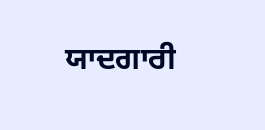ਯਾਦਗਾਰੀ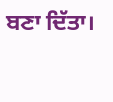ਬਣਾ ਦਿੱਤਾ।